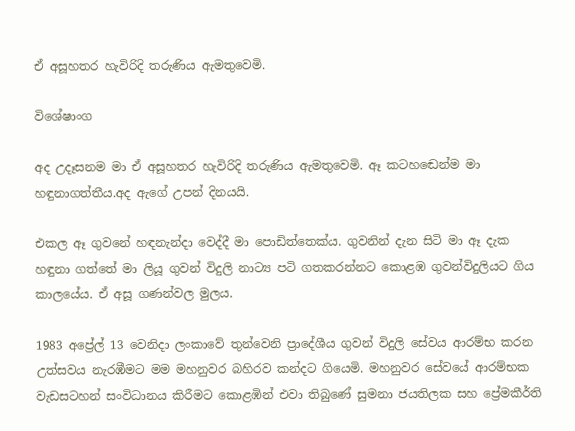ඒ අසූහතර හැවිරිදි තරුණිය ඇමතුවෙමි.

විශේෂාංග

අද උදෑසනම මා ඒ අසූහතර හැවිරිදි තරුණිය ඇමතුවෙමි. ඈ කටහඬෙන්ම මා හඳුනාගත්තීය.අද ඇගේ උපන් දිනයයි.

එකල ඈ ගුවනේ හඳනැන්දා වෙද්දී මා පොඩිත්තෙක්ය. ගුවනින් දැන සිටි මා ඈ දැක හඳුනා ගත්තේ මා ලියූ ගුවන් විදුලි නාට්‍ය පටි ගතකරන්නට කොළඹ ගුවන්විදුලියට ගිය කාලයේය. ඒ අසූ ගණන්වල මුලය.

1983 අප්‍රේල් 13 වෙනිදා ලංකාවේ තුන්වෙනි ප්‍රාදේශීය ගුවන් විදුලි සේවය ආරම්භ කරන උත්සවය නැරඹීමට මම මහනුවර බහිරව කන්දට ගියෙමි. මහනුවර සේවයේ ආරම්භක වැඩසටහන් සංවිධානය කිරීමට කොළඹින් එවා තිබුණේ සුමනා ජයතිලක සහ ප්‍රේමකීර්ති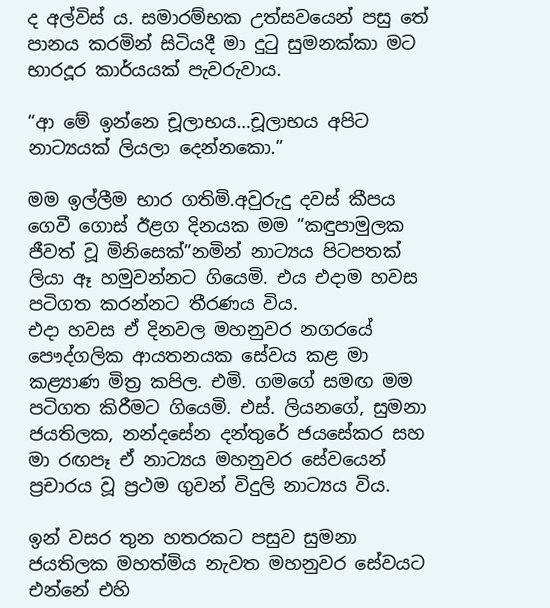ද අල්විස් ය. සමාරම්භක උත්සවයෙන් පසු තේ පානය කරමින් සිටියදී මා දුටු සුමනක්කා මට භාරදූර කාර්යයක් පැවරුවාය.

“ආ මේ ඉන්නෙ චූලාභය…චූලාභය අපිට නාට්‍යයක් ලියලා දෙන්නකො.”

මම ඉල්ලීම භාර ගතිමි.අවුරුදු දවස් කීපය ගෙවී ගොස් ඊළග දිනයක මම “කඳුපාමුලක ජීවත් වූ මිනිසෙක්”නමින් නාට්‍යය පිටපතක් ලියා ඈ හමුවන්නට ගියෙමි. එය එදාම හවස පටිගත කරන්නට තීරණය විය.
එදා හවස ඒ දිනවල මහනුවර නගරයේ පෞද්ගලික ආයතනයක සේවය කළ මා කළ්‍යාණ මිත්‍ර කපිල. එමි. ගමගේ සමඟ මම පටිගත කිරීමට ගියෙමි. එස්. ලියනගේ, සුමනා ජයතිලක, නන්දසේන දන්තුරේ ජයසේකර සහ මා රඟපෑ ඒ නාට්‍යය මහනුවර සේවයෙන් ප්‍රචාරය වූ ප්‍රථම ගුවන් විදුලි නාට්‍යය විය.

ඉන් වසර තුන හතරකට පසුව සුමනා ජයතිලක මහත්මිය නැවත මහනුවර සේවයට එන්නේ එහි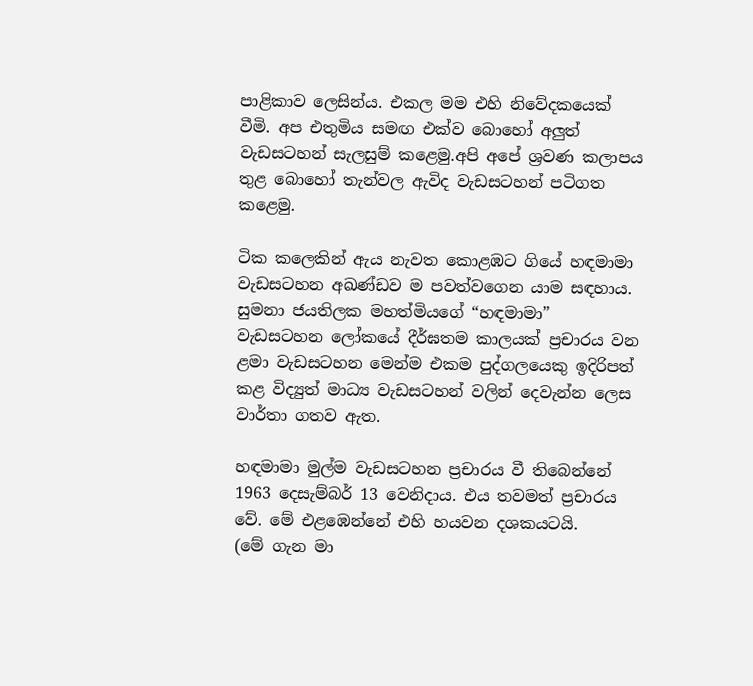පාළිකාව ලෙසින්ය. එකල මම එහි නිවේදකයෙක් වීමි. අප එතුමිය සමඟ එක්ව බොහෝ අලුත් වැඩසටහන් සැලසුම් කළෙමු.අපි අපේ ශ්‍රවණ කලාපය තුළ බොහෝ තැන්වල ඇවිද වැඩසටහන් පටිගත කළෙමු.

ටික කලෙකින් ඇය නැවත කොළඹට ගියේ හඳමාමා වැඩසටහන අඛණ්ඩව ම පවත්වගෙන යාම සඳහාය.
සුමනා ජයතිලක මහත්මියගේ “හඳමාමා”
වැඩසටහන ලෝකයේ දීර්ඝතම කාලයක් ප්‍රචාරය වන ළමා වැඩසටහන මෙන්ම එකම පුද්ගලයෙකු ඉදිරිපත් කළ විද්‍යුත් මාධ්‍ය වැඩසටහන් වලින් දෙවැන්න ලෙස වාර්තා ගතව ඇත.

හඳමාමා මුල්ම වැඩසටහන ප්‍රචාරය වී තිබෙන්නේ 1963 දෙසැම්බර් 13 වෙනිදාය. එය තවමත් ප්‍රචාරය වේ. මේ එළඹෙන්නේ එහි හයවන දශකයටයි.
(මේ ගැන මා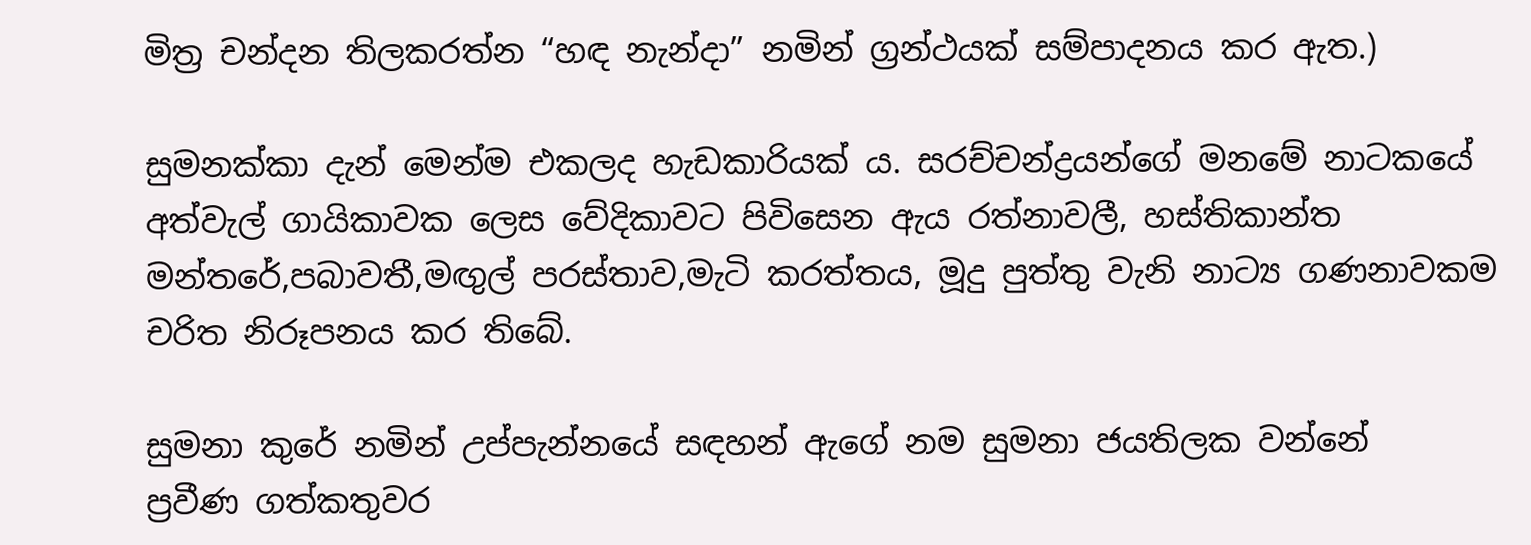මිත්‍ර චන්දන තිලකරත්න “හඳ නැන්දා” නමින් ග්‍රන්ථයක් සම්පාදනය කර ඇත.)

සුමනක්කා දැන් මෙන්ම එකලද හැඩකාරියක් ය. සරච්චන්ද්‍රයන්ගේ මනමේ නාටකයේ අත්වැල් ගායිකාවක ලෙස වේදිකාවට පිවිසෙන ඇය රත්නාවලී, හස්තිකාන්ත මන්තරේ,පබාවතී,මඟුල් පරස්තාව,මැටි කරත්තය, මූදු පුත්තු වැනි නාට්‍ය ගණනාවකම චරිත නිරූපනය කර තිබේ.

සුමනා කුරේ නමින් උප්පැන්නයේ සඳහන් ඇගේ නම සුමනා ජයතිලක වන්නේ
ප්‍රවීණ ගත්කතුවර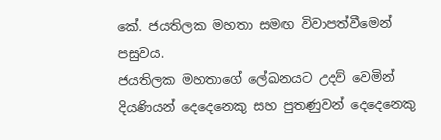කේ. ජයතිලක මහතා සමඟ විවාපත්වීමෙන් පසුවය.
ජයතිලක මහතාගේ ලේඛනයට උදව් වෙමින් දියණියන් දෙදෙනෙකු සහ පුතණුවන් දෙදෙනෙකු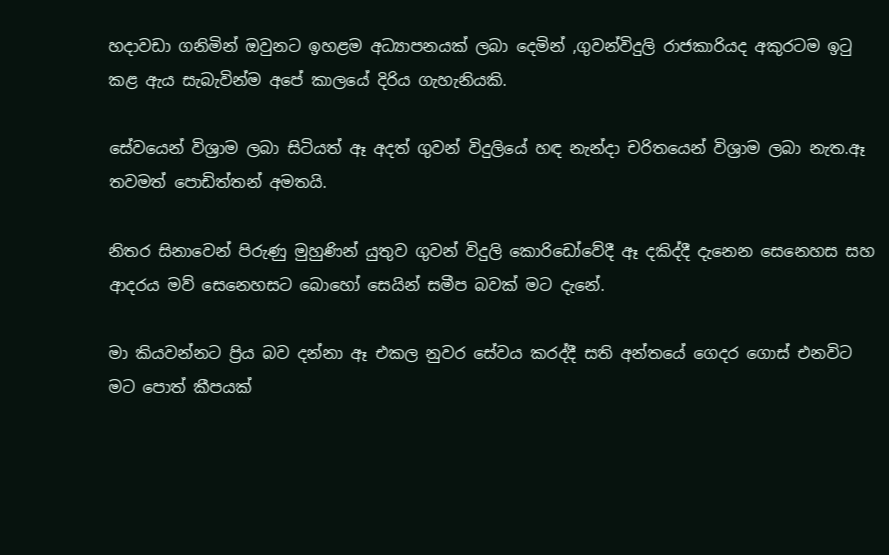හදාවඩා ගනිමින් ඔවුනට ඉහළම අධ්‍යාපනයක් ලබා දෙමින් ,ගුවන්විදුලි රාජකාරියද අකුරටම ඉටු කළ ඇය සැබැවින්ම අපේ කාලයේ දිරිය ගැහැනියකි.

සේවයෙන් විශ්‍රාම ලබා සිටියත් ඈ අදත් ගුවන් විදුලියේ හඳ නැන්දා චරිතයෙන් විශ්‍රාම ලබා නැත.ඈ තවමත් පොඩිත්තන් අමතයි.

නිතර සිනාවෙන් පිරුණු මුහුණින් යුතුව ගුවන් විදුලි කොරිඩෝවේදී ඈ දකිද්දී දැනෙන සෙනෙහස සහ ආදරය මව් සෙනෙහසට බොහෝ සෙයින් සමීප බවක් මට දැනේ.

මා කියවන්නට ප්‍රිය බව දන්නා ඈ එකල නුවර සේවය කරද්දී සති අන්තයේ ගෙදර ගොස් එනවිට මට පොත් කීපයක්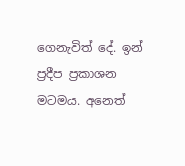ගෙනැවිත් දේ. ඉන් ප්‍රදීප ප්‍රකාශන මටමය. අනෙත්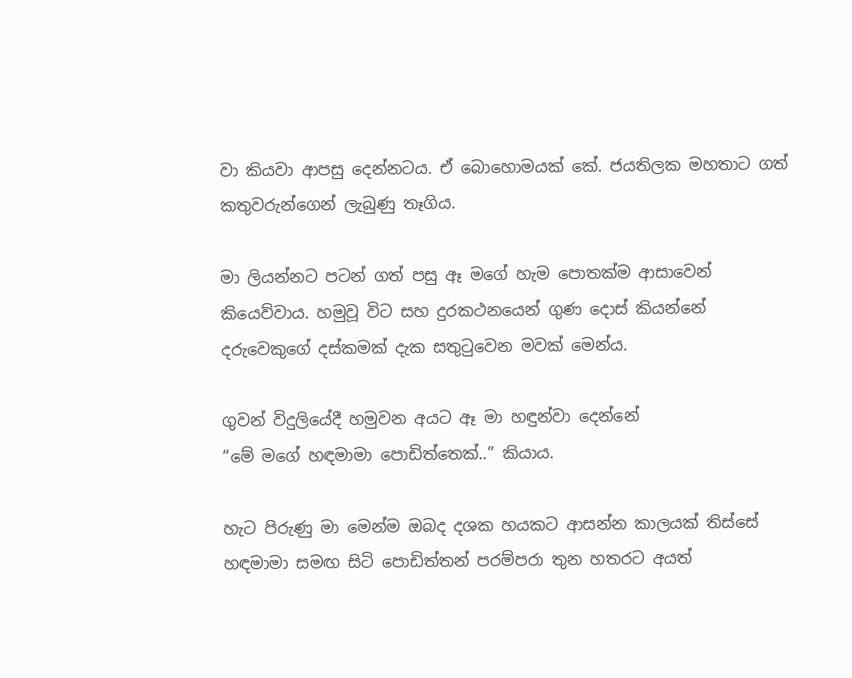වා කියවා ආපසු දෙන්නටය. ඒ බොහොමයක් කේ. ජයතිලක මහතාට ගත් කතුවරුන්ගෙන් ලැබුණු තෑගිය.

මා ලියන්නට පටන් ගත් පසු ඈ මගේ හැම පොතක්ම ආසාවෙන් කියෙව්වාය. හමුවූ විට සහ දුරකථනයෙන් ගුණ දොස් කියන්නේ දරුවෙකුගේ දස්කමක් දැක සතුටුවෙන මවක් මෙන්ය.

ගුවන් විදුලියේදී හමුවන අයට ඈ මා හඳුන්වා දෙන්නේ
“මේ මගේ හඳමාමා පොඩිත්තෙක්..” කියාය.

හැට පිරුණු මා මෙන්ම ඔබද දශක හයකට ආසන්න කාලයක් තිස්සේ හඳමාමා සමඟ සිටි පොඩිත්තන් පරම්පරා තුන හතරට අයත්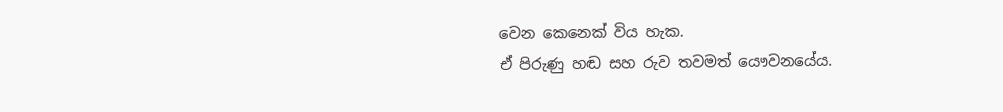වෙන කෙනෙක් විය හැක.
ඒ පිරුණු හඬ සහ රුව තවමත් යෞවනයේය.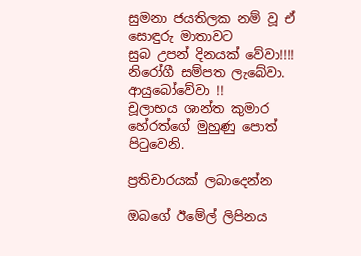සුමනා ජයතිලක නම් වූ ඒ සොඳුරු මාතාවට
සුබ උපන් දිනයක් වේවා!!!!
නිරෝගී සම්පත ලැබේවා.
ආයුබෝවේවා !!
චූලාභය ශාන්ත කුමාර හේරත්ගේ මුහුණු පොත් පිටුවෙනි.

ප්‍රතිචාරයක් ලබාදෙන්න

ඔබගේ ඊමේල් ලිපිනය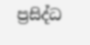ප්‍රසිද්ධ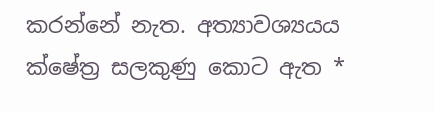කරන්නේ නැත. අත්‍යාවශ්‍යයය ක්ෂේත්‍ර සලකුණු කොට ඇත *